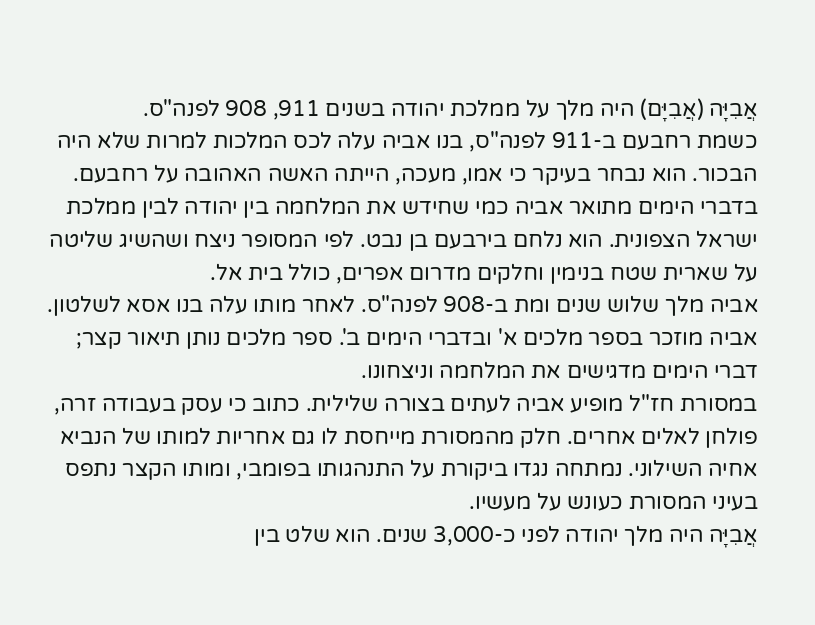אֲבִיָּה (אֲבִיָּם) היה מלך על ממלכת יהודה בשנים 911, 908 לפנה"ס.
כשמת רחבעם ב-911 לפנה"ס, בנו אביה עלה לכס המלכות למרות שלא היה הבכור. הוא נבחר בעיקר כי אמו, מעכה, הייתה האשה האהובה על רחבעם.
בדברי הימים מתואר אביה כמי שחידש את המלחמה בין יהודה לבין ממלכת ישראל הצפונית. הוא נלחם בירבעם בן נבט. לפי המסופר ניצח ושהשיג שליטה על שארית שטח בנימין וחלקים מדרום אפרים, כולל בית אל.
אביה מלך שלוש שנים ומת ב-908 לפנה"ס. לאחר מותו עלה בנו אסא לשלטון.
אביה מוזכר בספר מלכים א' ובדברי הימים ב'. ספר מלכים נותן תיאור קצר; דברי הימים מדגישים את המלחמה וניצחונו.
במסורת חז"ל מופיע אביה לעתים בצורה שלילית. כתוב כי עסק בעבודה זרה, פולחן לאלים אחרים. חלק מהמסורת מייחסת לו גם אחריות למותו של הנביא אחיה השילוני. נמתחה נגדו ביקורת על התנהגותו בפומבי, ומותו הקצר נתפס בעיני המסורת כעונש על מעשיו.
אֲבִיָּה היה מלך יהודה לפני כ-3,000 שנים. הוא שלט בין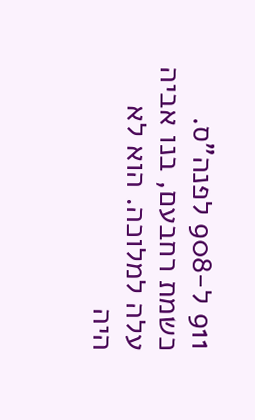911 ל-908 לפנה"ס.
כשמת רחבעם, בנו אביה עלה למלוכה. הוא לא היה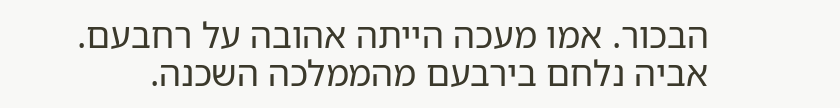הבכור. אמו מעכה הייתה אהובה על רחבעם.
אביה נלחם בירבעם מהממלכה השכנה.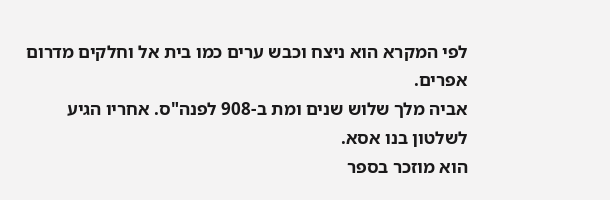לפי המקרא הוא ניצח וכבש ערים כמו בית אל וחלקים מדרום אפרים.
אביה מלך שלוש שנים ומת ב-908 לפנה"ס. אחריו הגיע לשלטון בנו אסא.
הוא מוזכר בספר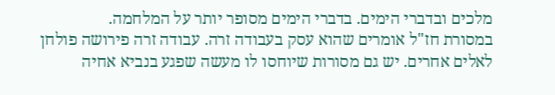מלכים ובדברי הימים. בדברי הימים מסופר יותר על המלחמה.
במסורת חז"ל אומרים שהוא עסק בעבודה זרה. עבודה זרה פירושה פולחן לאלים אחרים. יש גם מסורות שיוחסו לו מעשה שפגע בנביא אחיה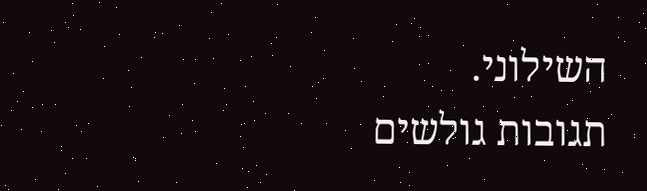השילוני.
תגובות גולשים